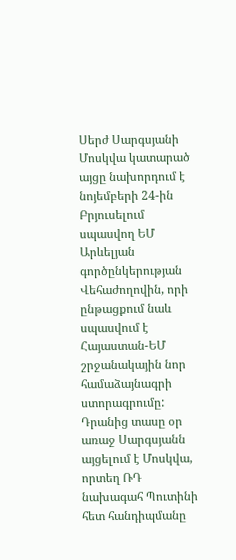Սերժ Սարգսյանի Մոսկվա կատարած այցը նախորդում է նոյեմբերի 24-ին Բրյուսելում սպասվող ԵՄ Արևելյան գործընկերության Վեհաժողովին, որի ընթացքում նաև սպասվում է Հայաստան-ԵՄ շրջանակային նոր համաձայնագրի ստորագրումը: Դրանից տասը օր առաջ Սարգսյանն այցելում է Մոսկվա, որտեղ ՌԴ նախագահ Պուտինի հետ հանդիպմանը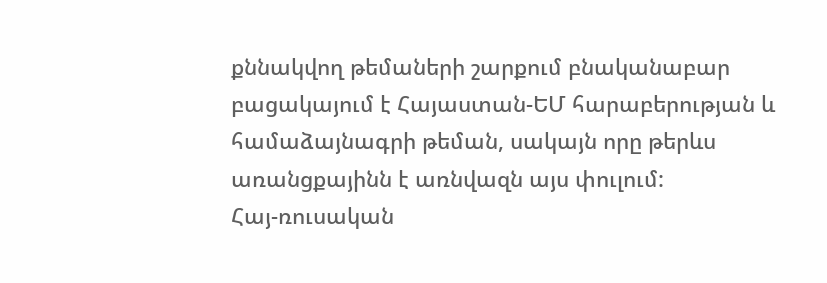քննակվող թեմաների շարքում բնականաբար բացակայում է Հայաստան-ԵՄ հարաբերության և համաձայնագրի թեման, սակայն որը թերևս առանցքայինն է առնվազն այս փուլում:
Հայ-ռուսական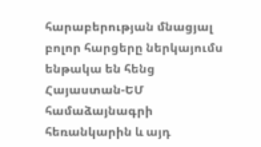հարաբերության մնացյալ բոլոր հարցերը ներկայումս ենթակա են հենց Հայաստան-ԵՄ համաձայնագրի հեռանկարին և այդ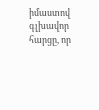իմաստով գլխավոր հարցը, որ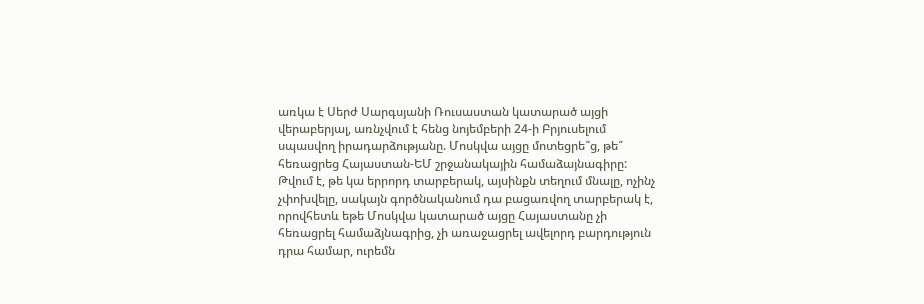առկա է Սերժ Սարգսյանի Ռուսաստան կատարած այցի վերաբերյալ, առնչվում է հենց նոյեմբերի 24-ի Բրյուսելում սպասվող իրադարձությանը. Մոսկվա այցը մոտեցրե՞ց, թե՞ հեռացրեց Հայաստան-ԵՄ շրջանակային համաձայնագիրը: Թվում է, թե կա երրորդ տարբերակ, այսինքն տեղում մնալը, ոչինչ չփոխվելը, սակայն գործնականում դա բացառվող տարբերակ է, որովհետև եթե Մոսկվա կատարած այցը Հայաստանը չի հեռացրել համաձյնագրից, չի առաջացրել ավելորդ բարդություն դրա համար, ուրեմն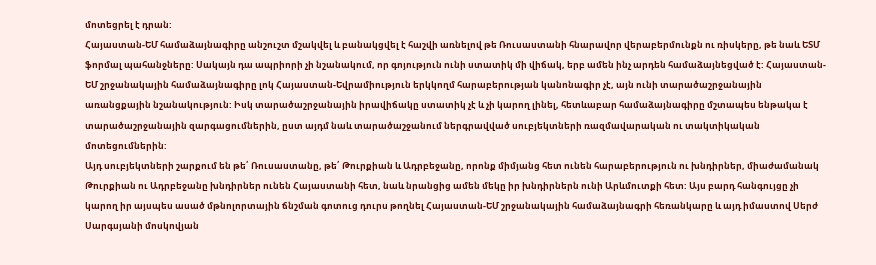մոտեցրել է դրան:
Հայաստան-ԵՄ համաձայնագիրը անշուշտ մշակվել և բանակցվել է հաշվի առնելով թե Ռուսաստանի հնարավոր վերաբերմունքն ու ռիսկերը, թե նաև ԵՏՄ ֆորմալ պահանջները: Սակայն դա ապրիորի չի նշանակում, որ գոյություն ունի ստատիկ մի վիճակ, երբ ամեն ինչ արդեն համաձայնեցված է: Հայաստան-ԵՄ շրջանակային համաձայնագիրը լոկ Հայաստան-Եվրամիություն երկկողմ հարաբերության կանոնագիր չէ, այն ունի տարածաշրջանային առանցքային նշանակություն: Իսկ տարածաշրջանային իրավիճակը ստատիկ չէ և չի կարող լինել, հետևաբար համաձայնագիրը մշտապես ենթակա է տարածաշրջանային զարգացումներին, ըստ այդմ նաև տարածաշջանում ներգրավված սուբյեկտների ռազմավարական ու տակտիկական մոտեցումներին:
Այդ սուբյեկտների շարքում են թե՛ Ռուսաստանը, թե՛ Թուրքիան և Ադրբեջանը, որոնք միմյանց հետ ունեն հարաբերություն ու խնդիրներ, միաժամանակ Թուրքիան ու Ադրբեջանը խնդիրներ ունեն Հայաստանի հետ, նաև նրանցից ամեն մեկը իր խնդիրներն ունի Արևմուտքի հետ: Այս բարդ հանգույցը չի կարող իր այսպես ասած մթնոլորտային ճնշման գոտուց դուրս թողնել Հայաստան-ԵՄ շրջանակային համաձայնագրի հեռանկարը և այդ իմաստով Սերժ Սարգսյանի մոսկովյան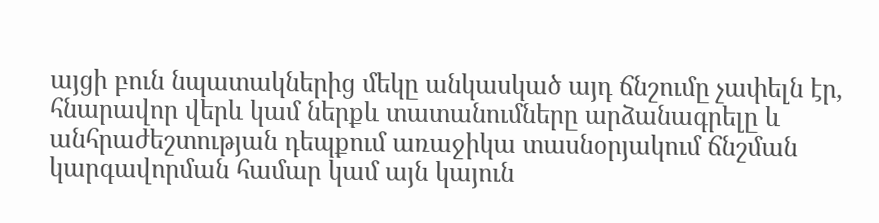այցի բուն նպատակներից մեկը անկասկած այդ ճնշումը չափելն էր, հնարավոր վերև կամ ներքև տատանումները արձանագրելը և անհրաժեշտության դեպքում առաջիկա տասնօրյակում ճնշման կարգավորման համար կամ այն կայուն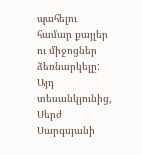պահելու համար քայլեր ու միջոցներ ձեռնարկելը: Այդ տեսանկյունից, Սերժ Սարգսյանի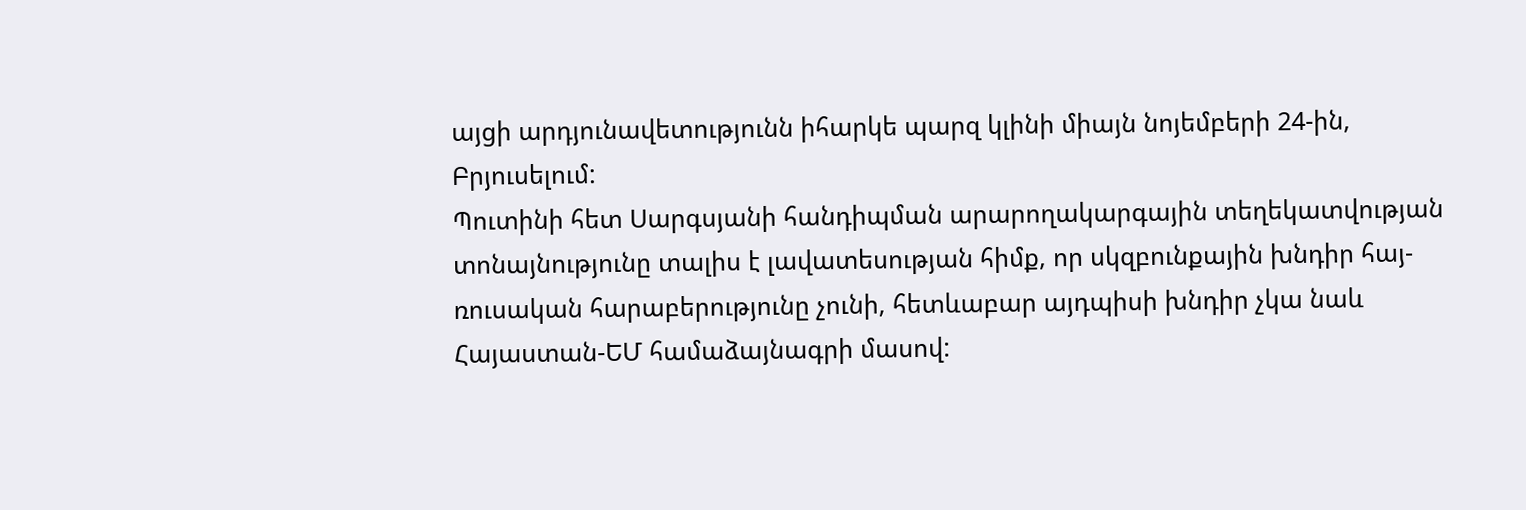այցի արդյունավետությունն իհարկե պարզ կլինի միայն նոյեմբերի 24-ին, Բրյուսելում:
Պուտինի հետ Սարգսյանի հանդիպման արարողակարգային տեղեկատվության տոնայնությունը տալիս է լավատեսության հիմք, որ սկզբունքային խնդիր հայ-ռուսական հարաբերությունը չունի, հետևաբար այդպիսի խնդիր չկա նաև Հայաստան-ԵՄ համաձայնագրի մասով: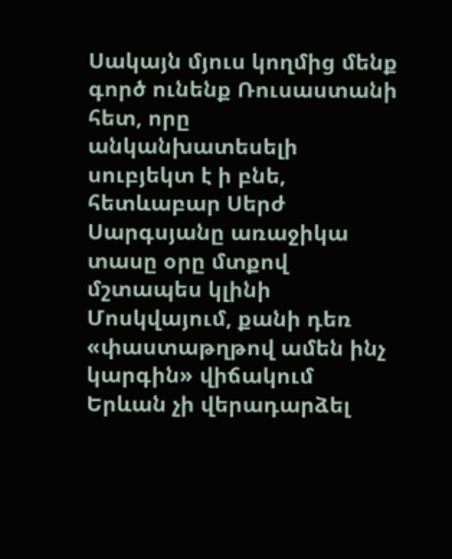Սակայն մյուս կողմից մենք գործ ունենք Ռուսաստանի հետ, որը անկանխատեսելի սուբյեկտ է ի բնե, հետևաբար Սերժ Սարգսյանը առաջիկա տասը օրը մտքով մշտապես կլինի Մոսկվայում, քանի դեռ «փաստաթղթով ամեն ինչ կարգին» վիճակում Երևան չի վերադարձել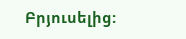Բրյուսելից: